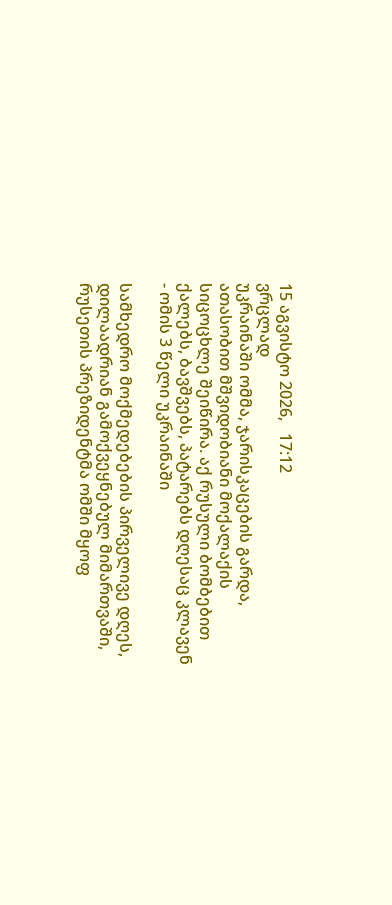15 აგვისტო 2026,   17:12
ვრცლად
უკრაინაში ომმა, ჯარისკაცების გარდა, ათასობით მშვიდობიანი მოქალაქის სიცოცხლე შეიწირა. აქ რუსული ბომბებით ქალებს, ბავშვებს, პატარებს დღესაც კლავენ - ომის 3 წელი უკრაინაში

სამხედრო მოქმედებების პირველივე დღეს, დილაადრიან გამოქვეყნებულ მიმართვაში, რუსეთის პრეზიდენტმა ომში მყოფ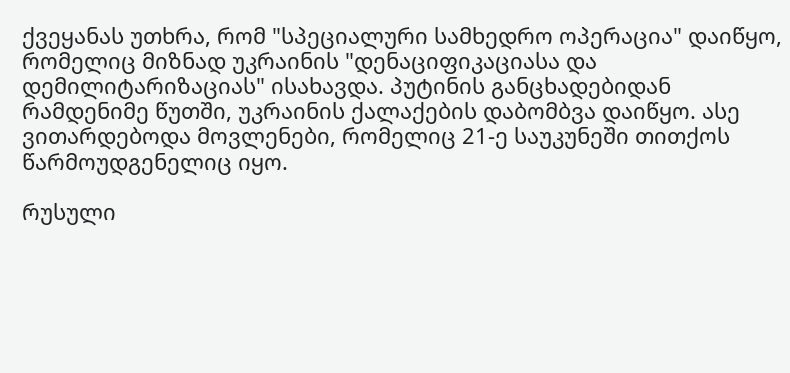ქვეყანას უთხრა, რომ "სპეციალური სამხედრო ოპერაცია" დაიწყო, რომელიც მიზნად უკრაინის "დენაციფიკაციასა და დემილიტარიზაციას" ისახავდა. პუტინის განცხადებიდან რამდენიმე წუთში, უკრაინის ქალაქების დაბომბვა დაიწყო. ასე ვითარდებოდა მოვლენები, რომელიც 21-ე საუკუნეში თითქოს წარმოუდგენელიც იყო.

რუსული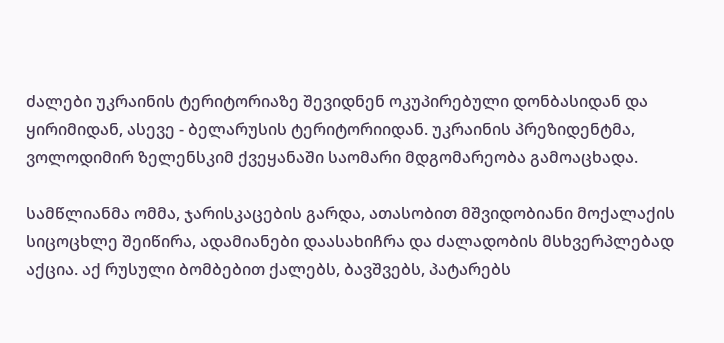ძალები უკრაინის ტერიტორიაზე შევიდნენ ოკუპირებული დონბასიდან და ყირიმიდან, ასევე - ბელარუსის ტერიტორიიდან. უკრაინის პრეზიდენტმა, ვოლოდიმირ ზელენსკიმ ქვეყანაში საომარი მდგომარეობა გამოაცხადა.

სამწლიანმა ომმა, ჯარისკაცების გარდა, ათასობით მშვიდობიანი მოქალაქის სიცოცხლე შეიწირა, ადამიანები დაასახიჩრა და ძალადობის მსხვერპლებად აქცია. აქ რუსული ბომბებით ქალებს, ბავშვებს, პატარებს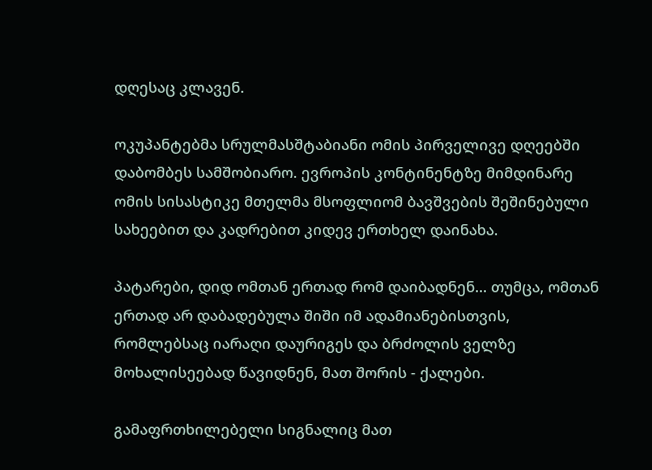დღესაც კლავენ.

ოკუპანტებმა სრულმასშტაბიანი ომის პირველივე დღეებში დაბომბეს სამშობიარო. ევროპის კონტინენტზე მიმდინარე ომის სისასტიკე მთელმა მსოფლიომ ბავშვების შეშინებული სახეებით და კადრებით კიდევ ერთხელ დაინახა.

პატარები, დიდ ომთან ერთად რომ დაიბადნენ... თუმცა, ომთან ერთად არ დაბადებულა შიში იმ ადამიანებისთვის, რომლებსაც იარაღი დაურიგეს და ბრძოლის ველზე მოხალისეებად წავიდნენ, მათ შორის - ქალები.

გამაფრთხილებელი სიგნალიც მათ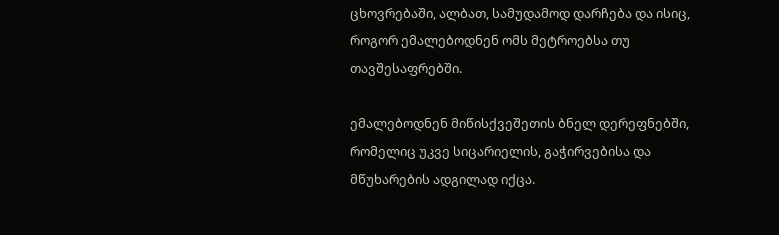ცხოვრებაში, ალბათ, სამუდამოდ დარჩება და ისიც, როგორ ემალებოდნენ ომს მეტროებსა თუ თავშესაფრებში.

ემალებოდნენ მიწისქვეშეთის ბნელ დერეფნებში, რომელიც უკვე სიცარიელის, გაჭირვებისა და მწუხარების ადგილად იქცა.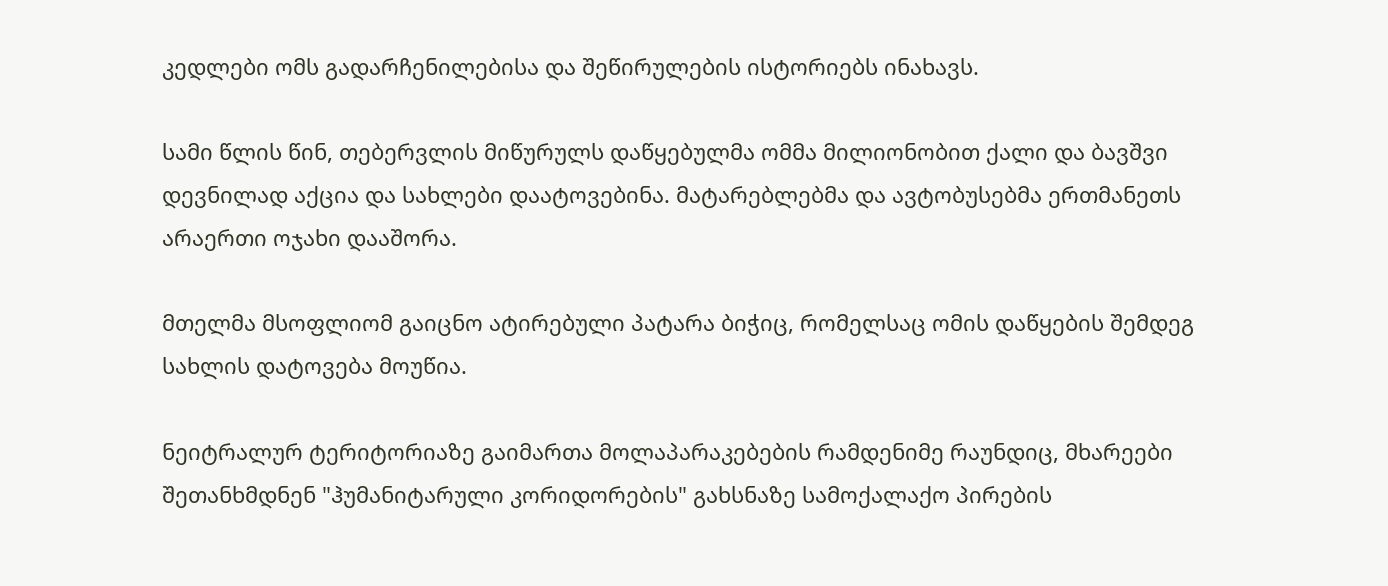კედლები ომს გადარჩენილებისა და შეწირულების ისტორიებს ინახავს.

სამი წლის წინ, თებერვლის მიწურულს დაწყებულმა ომმა მილიონობით ქალი და ბავშვი დევნილად აქცია და სახლები დაატოვებინა. მატარებლებმა და ავტობუსებმა ერთმანეთს არაერთი ოჯახი დააშორა.

მთელმა მსოფლიომ გაიცნო ატირებული პატარა ბიჭიც, რომელსაც ომის დაწყების შემდეგ სახლის დატოვება მოუწია.

ნეიტრალურ ტერიტორიაზე გაიმართა მოლაპარაკებების რამდენიმე რაუნდიც, მხარეები შეთანხმდნენ "ჰუმანიტარული კორიდორების" გახსნაზე სამოქალაქო პირების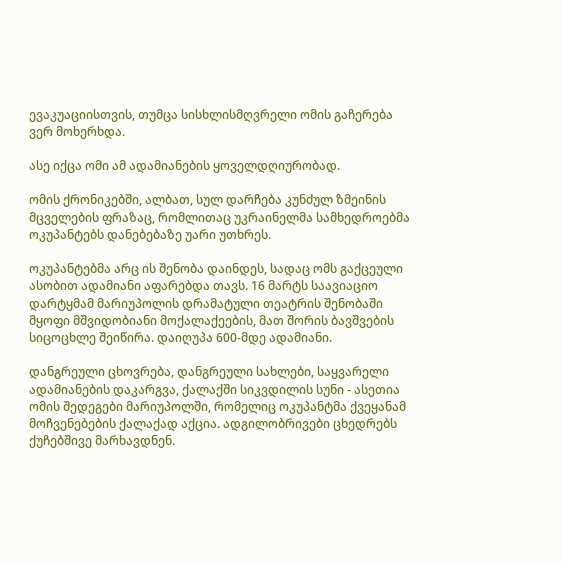ევაკუაციისთვის, თუმცა სისხლისმღვრელი ომის გაჩერება ვერ მოხერხდა.

ასე იქცა ომი ამ ადამიანების ყოველდღიურობად.

ომის ქრონიკებში, ალბათ, სულ დარჩება კუნძულ ზმეინის მცველების ფრაზაც, რომლითაც უკრაინელმა სამხედროებმა ოკუპანტებს დანებებაზე უარი უთხრეს.

ოკუპანტებმა არც ის შენობა დაინდეს, სადაც ომს გაქცეული ასობით ადამიანი აფარებდა თავს. 16 მარტს საავიაციო დარტყმამ მარიუპოლის დრამატული თეატრის შენობაში მყოფი მშვიდობიანი მოქალაქეების, მათ შორის ბავშვების სიცოცხლე შეიწირა. დაიღუპა 600-მდე ადამიანი.

დანგრეული ცხოვრება, დანგრეული სახლები, საყვარელი ადამიანების დაკარგვა, ქალაქში სიკვდილის სუნი - ასეთია ომის შედეგები მარიუპოლში, რომელიც ოკუპანტმა ქვეყანამ მოჩვენებების ქალაქად აქცია. ადგილობრივები ცხედრებს ქუჩებშივე მარხავდნენ.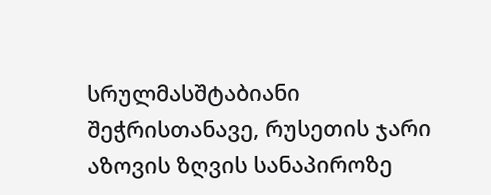სრულმასშტაბიანი შეჭრისთანავე, რუსეთის ჯარი აზოვის ზღვის სანაპიროზე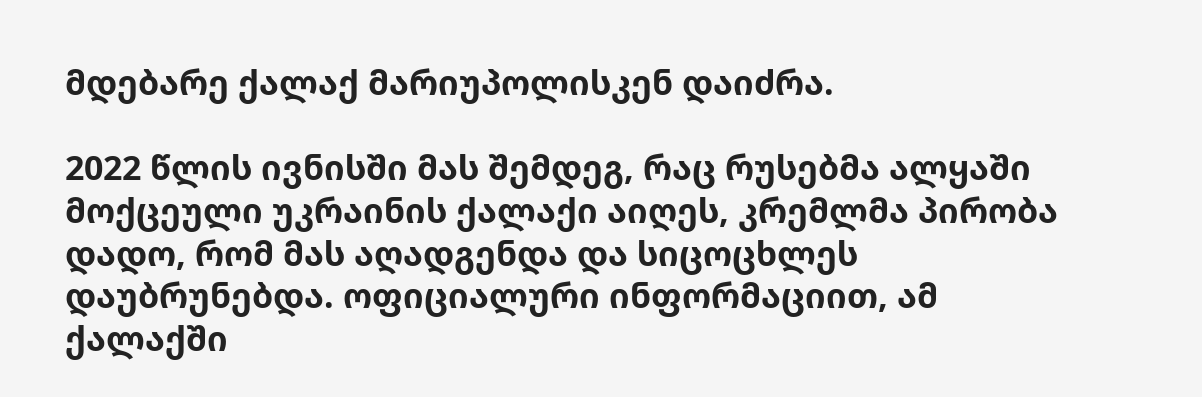მდებარე ქალაქ მარიუპოლისკენ დაიძრა.

2022 წლის ივნისში მას შემდეგ, რაც რუსებმა ალყაში მოქცეული უკრაინის ქალაქი აიღეს, კრემლმა პირობა დადო, რომ მას აღადგენდა და სიცოცხლეს დაუბრუნებდა. ოფიციალური ინფორმაციით, ამ ქალაქში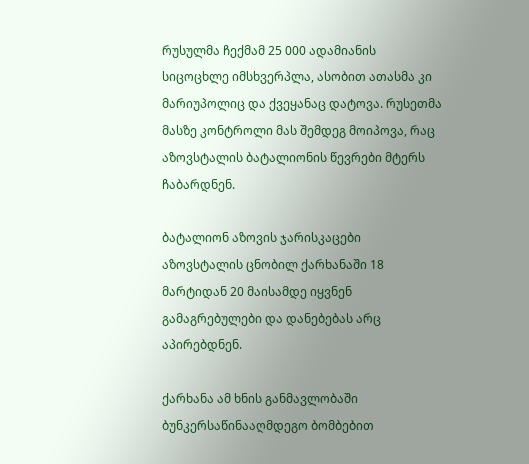რუსულმა ჩექმამ 25 000 ადამიანის სიცოცხლე იმსხვერპლა, ასობით ათასმა კი მარიუპოლიც და ქვეყანაც დატოვა. რუსეთმა მასზე კონტროლი მას შემდეგ მოიპოვა, რაც აზოვსტალის ბატალიონის წევრები მტერს ჩაბარდნენ.

ბატალიონ აზოვის ჯარისკაცები აზოვსტალის ცნობილ ქარხანაში 18 მარტიდან 20 მაისამდე იყვნენ გამაგრებულები და დანებებას არც აპირებდნენ.

ქარხანა ამ ხნის განმავლობაში ბუნკერსაწინააღმდეგო ბომბებით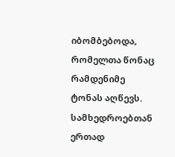იბომბებოდა, რომელთა წონაც რამდენიმე ტონას აღწევს. სამხედროებთან ერთად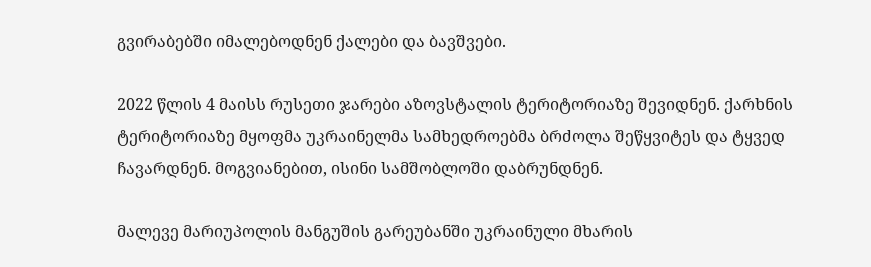გვირაბებში იმალებოდნენ ქალები და ბავშვები.

2022 წლის 4 მაისს რუსეთი ჯარები აზოვსტალის ტერიტორიაზე შევიდნენ. ქარხნის ტერიტორიაზე მყოფმა უკრაინელმა სამხედროებმა ბრძოლა შეწყვიტეს და ტყვედ ჩავარდნენ. მოგვიანებით, ისინი სამშობლოში დაბრუნდნენ.

მალევე მარიუპოლის მანგუშის გარეუბანში უკრაინული მხარის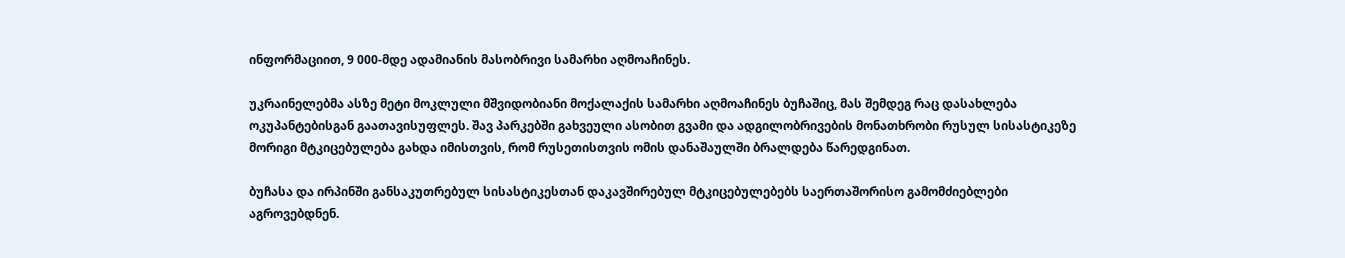ინფორმაციით, 9 000-მდე ადამიანის მასობრივი სამარხი აღმოაჩინეს.

უკრაინელებმა ასზე მეტი მოკლული მშვიდობიანი მოქალაქის სამარხი აღმოაჩინეს ბუჩაშიც, მას შემდეგ რაც დასახლება ოკუპანტებისგან გაათავისუფლეს. შავ პარკებში გახვეული ასობით გვამი და ადგილობრივების მონათხრობი რუსულ სისასტიკეზე მორიგი მტკიცებულება გახდა იმისთვის, რომ რუსეთისთვის ომის დანაშაულში ბრალდება წარედგინათ.

ბუჩასა და ირპინში განსაკუთრებულ სისასტიკესთან დაკავშირებულ მტკიცებულებებს საერთაშორისო გამომძიებლები აგროვებდნენ.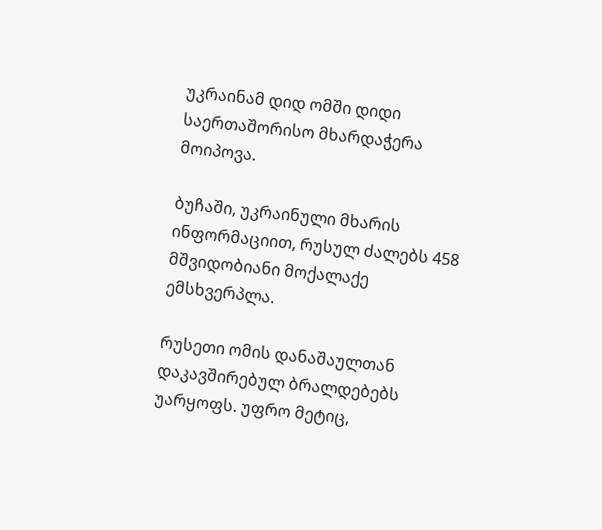უკრაინამ დიდ ომში დიდი საერთაშორისო მხარდაჭერა მოიპოვა.

ბუჩაში, უკრაინული მხარის ინფორმაციით, რუსულ ძალებს 458 მშვიდობიანი მოქალაქე ემსხვერპლა.

რუსეთი ომის დანაშაულთან დაკავშირებულ ბრალდებებს უარყოფს. უფრო მეტიც,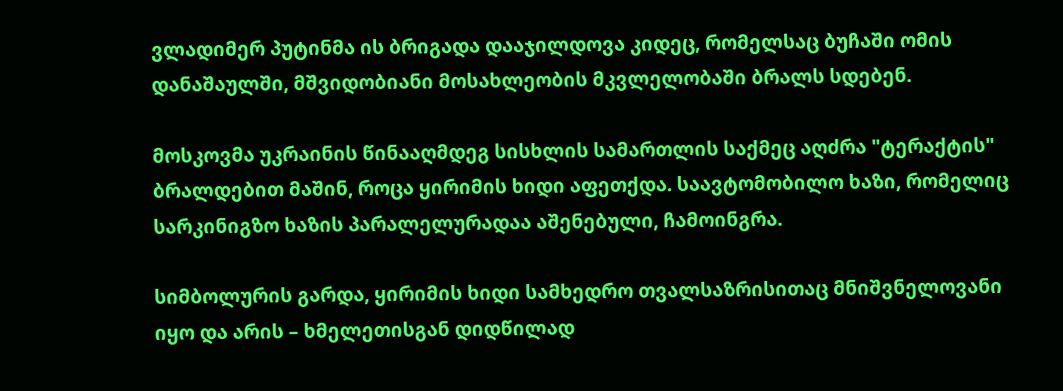ვლადიმერ პუტინმა ის ბრიგადა დააჯილდოვა კიდეც, რომელსაც ბუჩაში ომის დანაშაულში, მშვიდობიანი მოსახლეობის მკვლელობაში ბრალს სდებენ.

მოსკოვმა უკრაინის წინააღმდეგ სისხლის სამართლის საქმეც აღძრა "ტერაქტის" ბრალდებით მაშინ, როცა ყირიმის ხიდი აფეთქდა. საავტომობილო ხაზი, რომელიც სარკინიგზო ხაზის პარალელურადაა აშენებული, ჩამოინგრა.

სიმბოლურის გარდა, ყირიმის ხიდი სამხედრო თვალსაზრისითაც მნიშვნელოვანი იყო და არის – ხმელეთისგან დიდწილად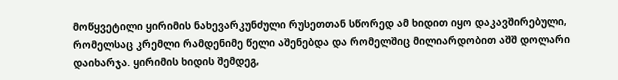მოწყვეტილი ყირიმის ნახევარკუნძული რუსეთთან სწორედ ამ ხიდით იყო დაკავშირებული, რომელსაც კრემლი რამდენიმე წელი აშენებდა და რომელშიც მილიარდობით აშშ დოლარი დაიხარჯა. ყირიმის ხიდის შემდეგ,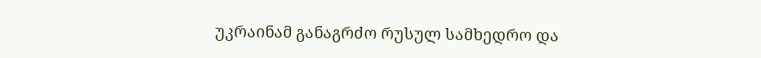უკრაინამ განაგრძო რუსულ სამხედრო და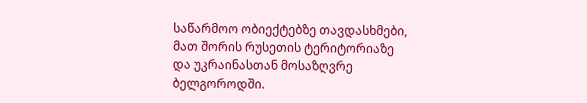საწარმოო ობიექტებზე თავდასხმები, მათ შორის რუსეთის ტერიტორიაზე და უკრაინასთან მოსაზღვრე ბელგოროდში.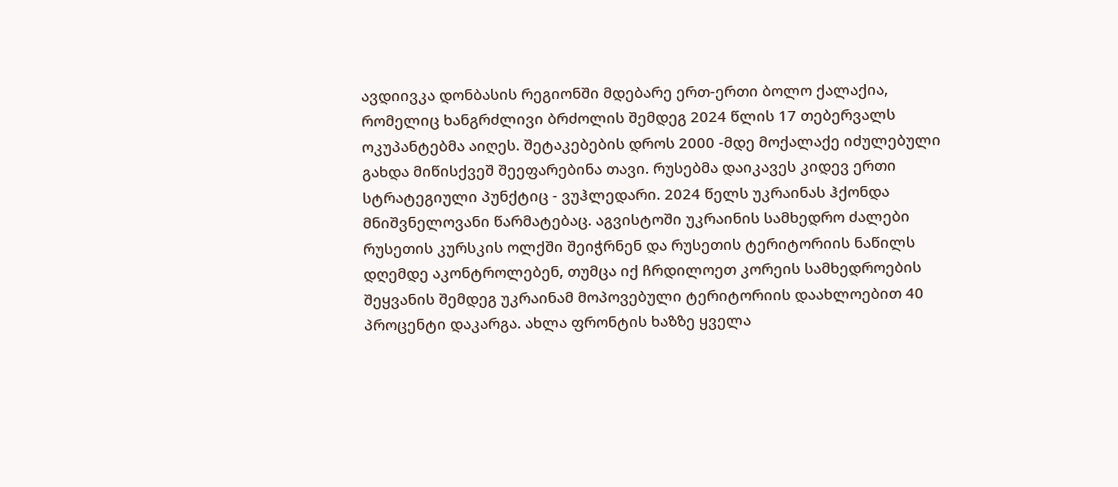ავდიივკა დონბასის რეგიონში მდებარე ერთ-ერთი ბოლო ქალაქია, რომელიც ხანგრძლივი ბრძოლის შემდეგ 2024 წლის 17 თებერვალს ოკუპანტებმა აიღეს. შეტაკებების დროს 2000 -მდე მოქალაქე იძულებული გახდა მიწისქვეშ შეეფარებინა თავი. რუსებმა დაიკავეს კიდევ ერთი სტრატეგიული პუნქტიც - ვუჰლედარი. 2024 წელს უკრაინას ჰქონდა მნიშვნელოვანი წარმატებაც. აგვისტოში უკრაინის სამხედრო ძალები რუსეთის კურსკის ოლქში შეიჭრნენ და რუსეთის ტერიტორიის ნაწილს დღემდე აკონტროლებენ, თუმცა იქ ჩრდილოეთ კორეის სამხედროების შეყვანის შემდეგ უკრაინამ მოპოვებული ტერიტორიის დაახლოებით 40 პროცენტი დაკარგა. ახლა ფრონტის ხაზზე ყველა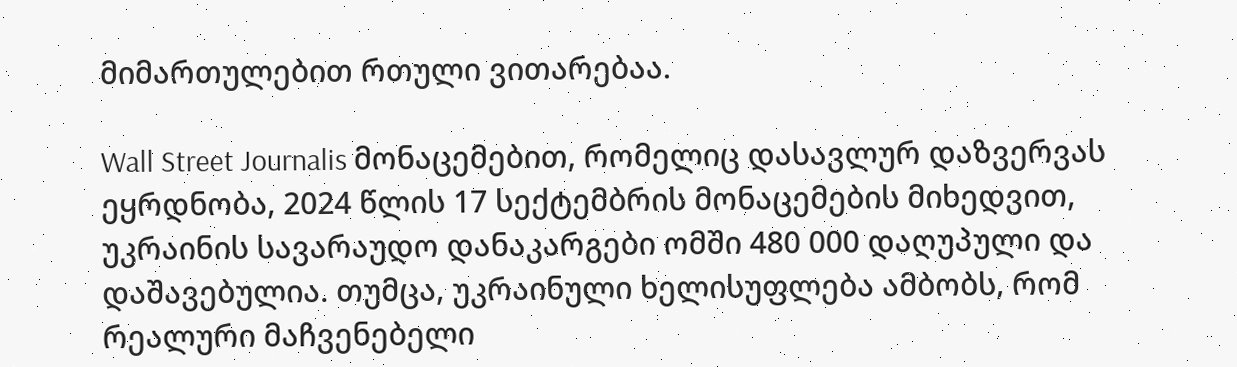მიმართულებით რთული ვითარებაა.

Wall Street Journalis მონაცემებით, რომელიც დასავლურ დაზვერვას ეყრდნობა, 2024 წლის 17 სექტემბრის მონაცემების მიხედვით, უკრაინის სავარაუდო დანაკარგები ომში 480 000 დაღუპული და დაშავებულია. თუმცა, უკრაინული ხელისუფლება ამბობს, რომ რეალური მაჩვენებელი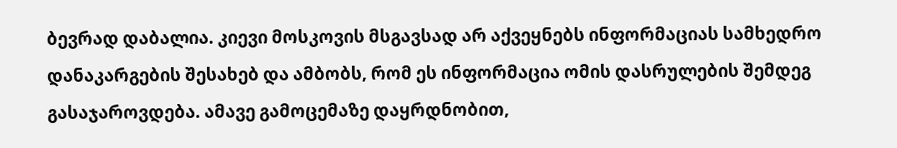ბევრად დაბალია. კიევი მოსკოვის მსგავსად არ აქვეყნებს ინფორმაციას სამხედრო დანაკარგების შესახებ და ამბობს, რომ ეს ინფორმაცია ომის დასრულების შემდეგ გასაჯაროვდება. ამავე გამოცემაზე დაყრდნობით,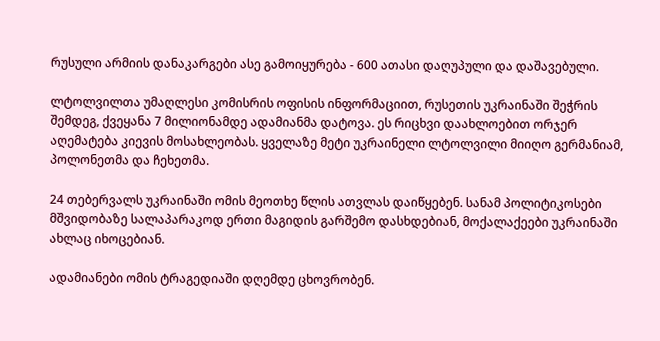რუსული არმიის დანაკარგები ასე გამოიყურება - 600 ათასი დაღუპული და დაშავებული.

ლტოლვილთა უმაღლესი კომისრის ოფისის ინფორმაციით, რუსეთის უკრაინაში შეჭრის შემდეგ, ქვეყანა 7 მილიონამდე ადამიანმა დატოვა. ეს რიცხვი დაახლოებით ორჯერ აღემატება კიევის მოსახლეობას. ყველაზე მეტი უკრაინელი ლტოლვილი მიიღო გერმანიამ, პოლონეთმა და ჩეხეთმა.

24 თებერვალს უკრაინაში ომის მეოთხე წლის ათვლას დაიწყებენ. სანამ პოლიტიკოსები მშვიდობაზე სალაპარაკოდ ერთი მაგიდის გარშემო დასხდებიან, მოქალაქეები უკრაინაში ახლაც იხოცებიან.

ადამიანები ომის ტრაგედიაში დღემდე ცხოვრობენ.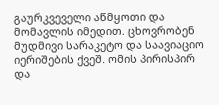გაურკვეველი აწმყოთი და მომავლის იმედით. ცხოვრობენ მუდმივი სარაკეტო და საავიაციო იერიშების ქვეშ. ომის პირისპირ და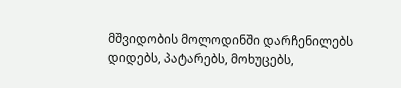მშვიდობის მოლოდინში დარჩენილებს დიდებს, პატარებს, მოხუცებს,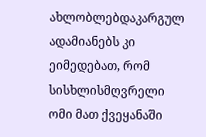ახლობლებდაკარგულ ადამიანებს კი ეიმედებათ, რომ სისხლისმღვრელი ომი მათ ქვეყანაში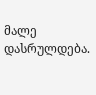მალე დასრულდება.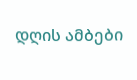დღის ამბები